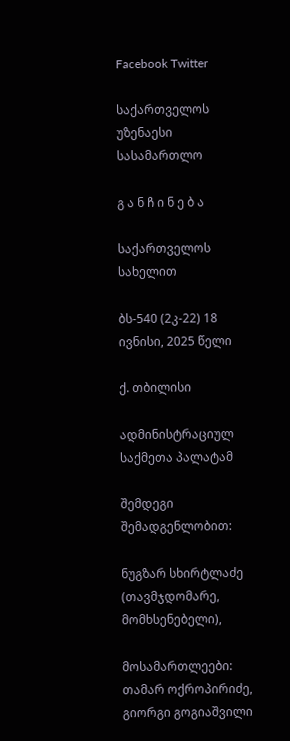Facebook Twitter

საქართველოს უზენაესი სასამართლო

გ ა ნ ჩ ი ნ ე ბ ა

საქართველოს სახელით

ბს-540 (2კ-22) 18 ივნისი, 2025 წელი

ქ. თბილისი

ადმინისტრაციულ საქმეთა პალატამ

შემდეგი შემადგენლობით:

ნუგზარ სხირტლაძე (თავმჯდომარე, მომხსენებელი),

მოსამართლეები: თამარ ოქროპირიძე, გიორგი გოგიაშვილი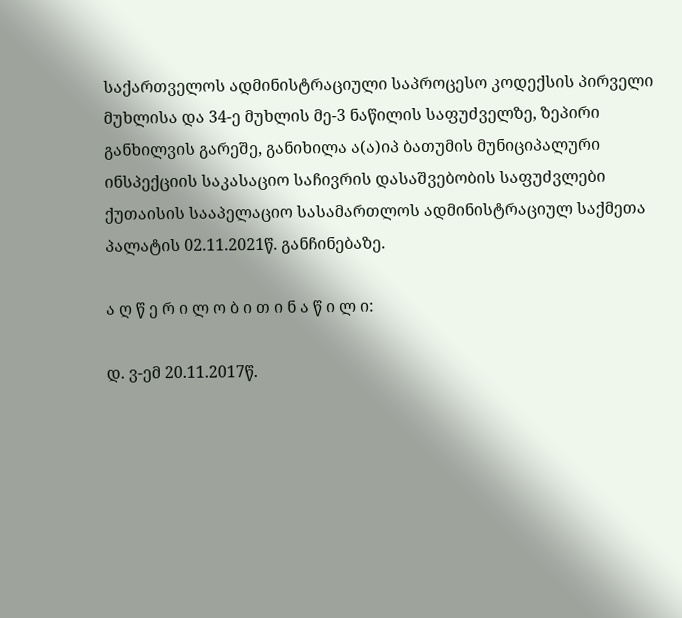საქართველოს ადმინისტრაციული საპროცესო კოდექსის პირველი მუხლისა და 34-ე მუხლის მე-3 ნაწილის საფუძველზე, ზეპირი განხილვის გარეშე, განიხილა ა(ა)იპ ბათუმის მუნიციპალური ინსპექციის საკასაციო საჩივრის დასაშვებობის საფუძვლები ქუთაისის სააპელაციო სასამართლოს ადმინისტრაციულ საქმეთა პალატის 02.11.2021წ. განჩინებაზე.

ა ღ წ ე რ ი ლ ო ბ ი თ ი ნ ა წ ი ლ ი:

დ. ვ-ემ 20.11.2017წ.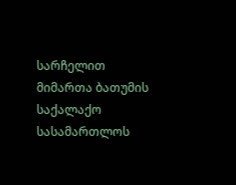სარჩელით მიმართა ბათუმის საქალაქო სასამართლოს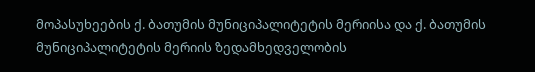მოპასუხეების ქ. ბათუმის მუნიციპალიტეტის მერიისა და ქ. ბათუმის მუნიციპალიტეტის მერიის ზედამხედველობის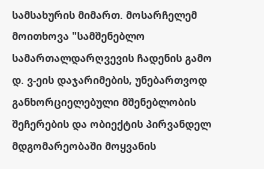სამსახურის მიმართ. მოსარჩელემ მოითხოვა "სამშენებლო სამართალდარღვევის ჩადენის გამო დ. ვ-ეის დაჯარიმების, უნებართვოდ განხორციელებული მშენებლობის შეჩერების და ობიექტის პირვანდელ მდგომარეობაში მოყვანის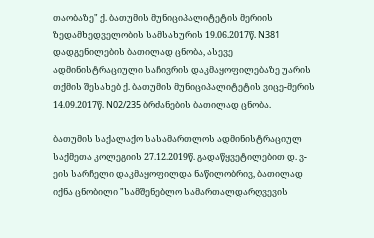თაობაზე" ქ. ბათუმის მუნიციპალიტეტის მერიის ზედამხედველობის სამსახურის 19.06.2017წ. N381 დადგენილების ბათილად ცნობა, ასევე ადმინისტრაციული საჩივრის დაკმაყოფილებაზე უარის თქმის შესახებ ქ. ბათუმის მუნიციპალიტეტის ვიცე-მერის 14.09.2017წ. N02/235 ბრძანების ბათილად ცნობა.

ბათუმის საქალაქო სასამართლოს ადმინისტრაციულ საქმეთა კოლეგიის 27.12.2019წ. გადაწყვეტილებით დ. ვ-ეის სარჩელი დაკმაყოფილდა ნაწილობრივ, ბათილად იქნა ცნობილი "სამშენებლო სამართალდარღვევის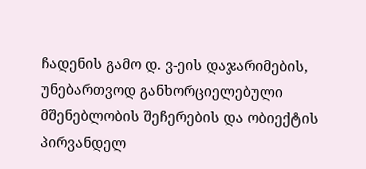ჩადენის გამო დ. ვ-ეის დაჯარიმების, უნებართვოდ განხორციელებული მშენებლობის შეჩერების და ობიექტის პირვანდელ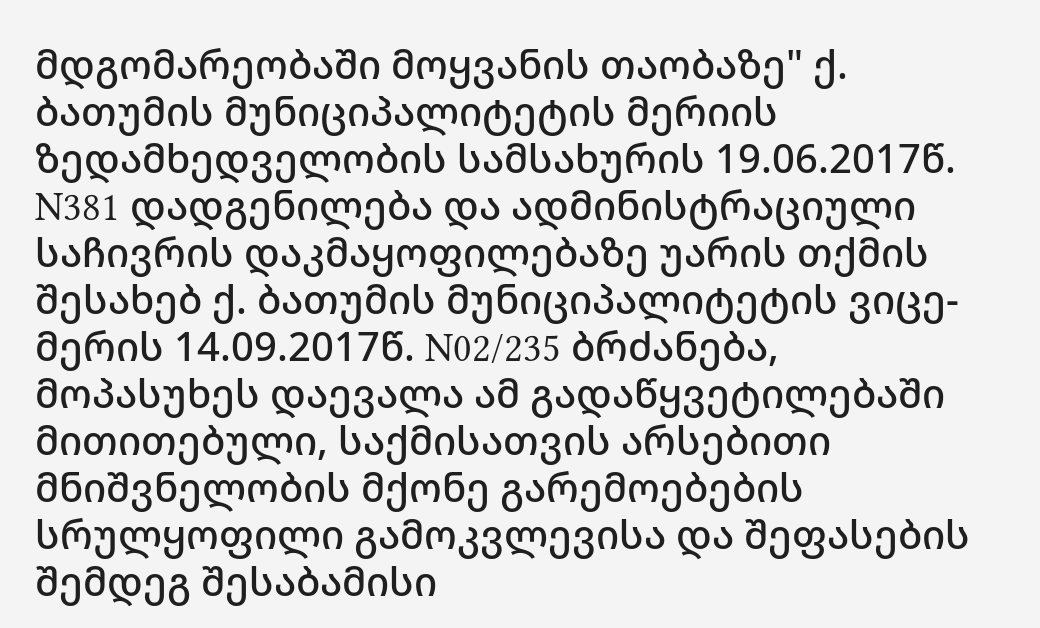მდგომარეობაში მოყვანის თაობაზე" ქ. ბათუმის მუნიციპალიტეტის მერიის ზედამხედველობის სამსახურის 19.06.2017წ. N381 დადგენილება და ადმინისტრაციული საჩივრის დაკმაყოფილებაზე უარის თქმის შესახებ ქ. ბათუმის მუნიციპალიტეტის ვიცე-მერის 14.09.2017წ. N02/235 ბრძანება, მოპასუხეს დაევალა ამ გადაწყვეტილებაში მითითებული, საქმისათვის არსებითი მნიშვნელობის მქონე გარემოებების სრულყოფილი გამოკვლევისა და შეფასების შემდეგ შესაბამისი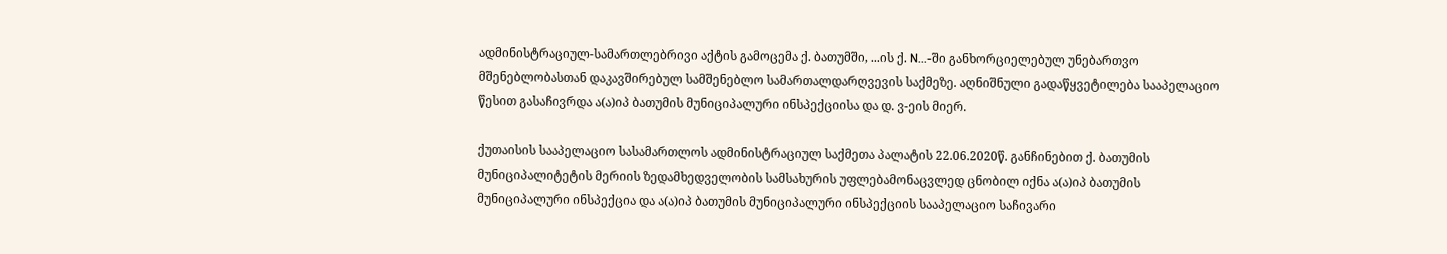ადმინისტრაციულ-სამართლებრივი აქტის გამოცემა ქ. ბათუმში, ...ის ქ. N...-ში განხორციელებულ უნებართვო მშენებლობასთან დაკავშირებულ სამშენებლო სამართალდარღვევის საქმეზე. აღნიშნული გადაწყვეტილება სააპელაციო წესით გასაჩივრდა ა(ა)იპ ბათუმის მუნიციპალური ინსპექციისა და დ. ვ-ეის მიერ.

ქუთაისის სააპელაციო სასამართლოს ადმინისტრაციულ საქმეთა პალატის 22.06.2020წ. განჩინებით ქ. ბათუმის მუნიციპალიტეტის მერიის ზედამხედველობის სამსახურის უფლებამონაცვლედ ცნობილ იქნა ა(ა)იპ ბათუმის მუნიციპალური ინსპექცია და ა(ა)იპ ბათუმის მუნიციპალური ინსპექციის სააპელაციო საჩივარი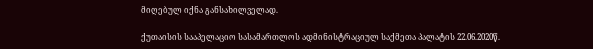მიღებულ იქნა განსახილველად.

ქუთაისის სააპელაციო სასამართლოს ადმინისტრაციულ საქმეთა პალატის 22.06.2020წ.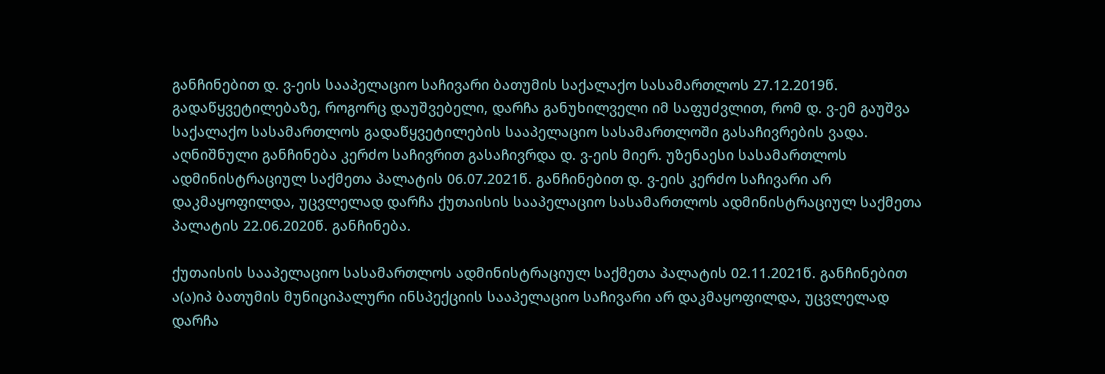განჩინებით დ. ვ-ეის სააპელაციო საჩივარი ბათუმის საქალაქო სასამართლოს 27.12.2019წ. გადაწყვეტილებაზე, როგორც დაუშვებელი, დარჩა განუხილველი იმ საფუძვლით, რომ დ. ვ-ემ გაუშვა საქალაქო სასამართლოს გადაწყვეტილების სააპელაციო სასამართლოში გასაჩივრების ვადა. აღნიშნული განჩინება კერძო საჩივრით გასაჩივრდა დ. ვ-ეის მიერ. უზენაესი სასამართლოს ადმინისტრაციულ საქმეთა პალატის 06.07.2021წ. განჩინებით დ. ვ-ეის კერძო საჩივარი არ დაკმაყოფილდა, უცვლელად დარჩა ქუთაისის სააპელაციო სასამართლოს ადმინისტრაციულ საქმეთა პალატის 22.06.2020წ. განჩინება.

ქუთაისის სააპელაციო სასამართლოს ადმინისტრაციულ საქმეთა პალატის 02.11.2021წ. განჩინებით ა(ა)იპ ბათუმის მუნიციპალური ინსპექციის სააპელაციო საჩივარი არ დაკმაყოფილდა, უცვლელად დარჩა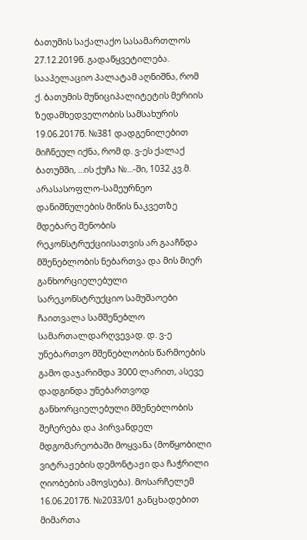ბათუმის საქალაქო სასამართლოს 27.12.2019წ. გადაწყვეტილება. სააპელაციო პალატამ აღნიშნა, რომ ქ. ბათუმის მუნიციპალიტეტის მერიის ზედამხედველობის სამსახურის 19.06.2017წ. №381 დადგენილებით მიჩნეულ იქნა, რომ დ. ვ-ეს ქალაქ ბათუმში, ...ის ქუჩა №...-ში, 1032 კვ.მ. არასასოფლო-სამეურნეო დანიშნულების მიწის ნაკვეთზე მდებარე შენობის რეკონსტრუქციისათვის არ გააჩნდა მშენებლობის ნებართვა და მის მიერ განხორციელებული სარეკონსტრუქციო სამუშაოები ჩაითვალა სამშენებლო სამართალდარღვევად. დ. ვ-ე უნებართვო მშენებლობის წარმოების გამო დაჯარიმდა 3000 ლარით, ასევე დადგინდა უნებართვოდ განხორციელებული მშენებლობის შეჩერება და პირვანდელ მდგომარეობაში მოყვანა (მოწყობილი ვიტრაჟების დემონტაჟი და ჩაჭრილი ღიობების ამოვსება). მოსარჩელემ 16.06.2017წ. №2033/01 განცხადებით მიმართა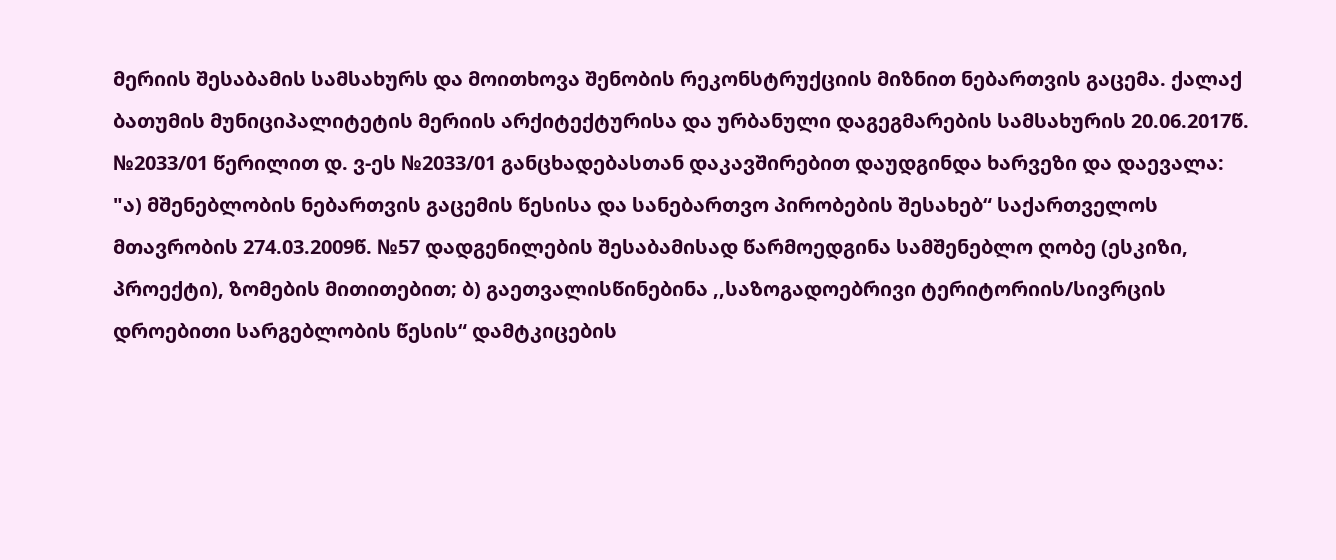მერიის შესაბამის სამსახურს და მოითხოვა შენობის რეკონსტრუქციის მიზნით ნებართვის გაცემა. ქალაქ ბათუმის მუნიციპალიტეტის მერიის არქიტექტურისა და ურბანული დაგეგმარების სამსახურის 20.06.2017წ. №2033/01 წერილით დ. ვ-ეს №2033/01 განცხადებასთან დაკავშირებით დაუდგინდა ხარვეზი და დაევალა: "ა) მშენებლობის ნებართვის გაცემის წესისა და სანებართვო პირობების შესახებ“ საქართველოს მთავრობის 274.03.2009წ. №57 დადგენილების შესაბამისად წარმოედგინა სამშენებლო ღობე (ესკიზი, პროექტი), ზომების მითითებით; ბ) გაეთვალისწინებინა ,,საზოგადოებრივი ტერიტორიის/სივრცის დროებითი სარგებლობის წესის“ დამტკიცების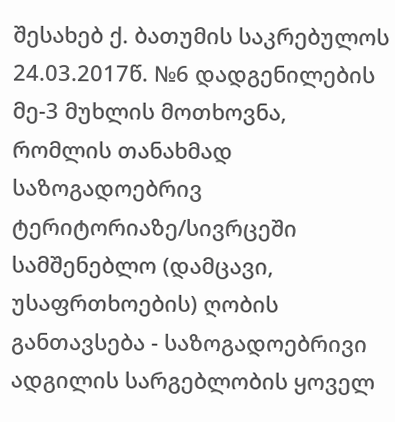შესახებ ქ. ბათუმის საკრებულოს 24.03.2017წ. №6 დადგენილების მე-3 მუხლის მოთხოვნა, რომლის თანახმად საზოგადოებრივ ტერიტორიაზე/სივრცეში სამშენებლო (დამცავი, უსაფრთხოების) ღობის განთავსება - საზოგადოებრივი ადგილის სარგებლობის ყოველ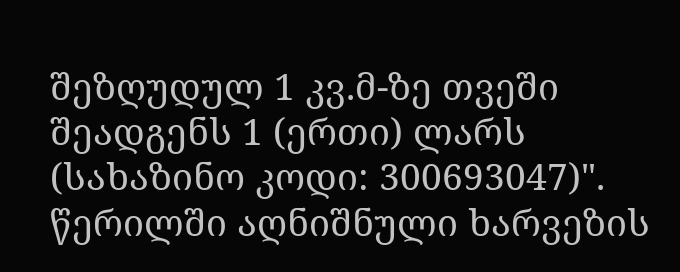შეზღუდულ 1 კვ.მ-ზე თვეში შეადგენს 1 (ერთი) ლარს (სახაზინო კოდი: 300693047)". წერილში აღნიშნული ხარვეზის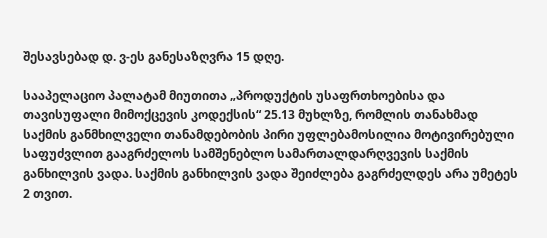შესავსებად დ. ვ-ეს განესაზღვრა 15 დღე.

სააპელაციო პალატამ მიუთითა „პროდუქტის უსაფრთხოებისა და თავისუფალი მიმოქცევის კოდექსის“ 25.13 მუხლზე, რომლის თანახმად საქმის განმხილველი თანამდებობის პირი უფლებამოსილია მოტივირებული საფუძვლით გააგრძელოს სამშენებლო სამართალდარღვევის საქმის განხილვის ვადა. საქმის განხილვის ვადა შეიძლება გაგრძელდეს არა უმეტეს 2 თვით.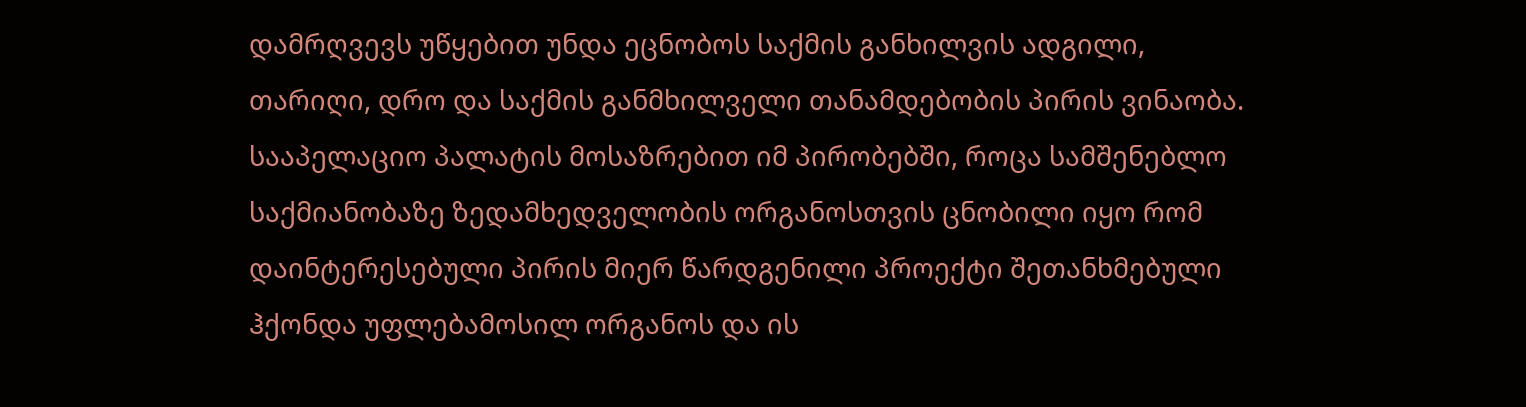დამრღვევს უწყებით უნდა ეცნობოს საქმის განხილვის ადგილი, თარიღი, დრო და საქმის განმხილველი თანამდებობის პირის ვინაობა. სააპელაციო პალატის მოსაზრებით იმ პირობებში, როცა სამშენებლო საქმიანობაზე ზედამხედველობის ორგანოსთვის ცნობილი იყო რომ დაინტერესებული პირის მიერ წარდგენილი პროექტი შეთანხმებული ჰქონდა უფლებამოსილ ორგანოს და ის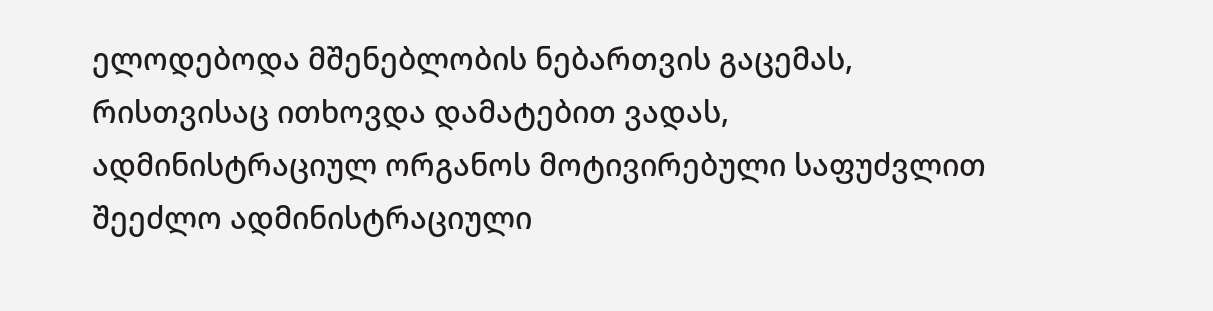ელოდებოდა მშენებლობის ნებართვის გაცემას, რისთვისაც ითხოვდა დამატებით ვადას, ადმინისტრაციულ ორგანოს მოტივირებული საფუძვლით შეეძლო ადმინისტრაციული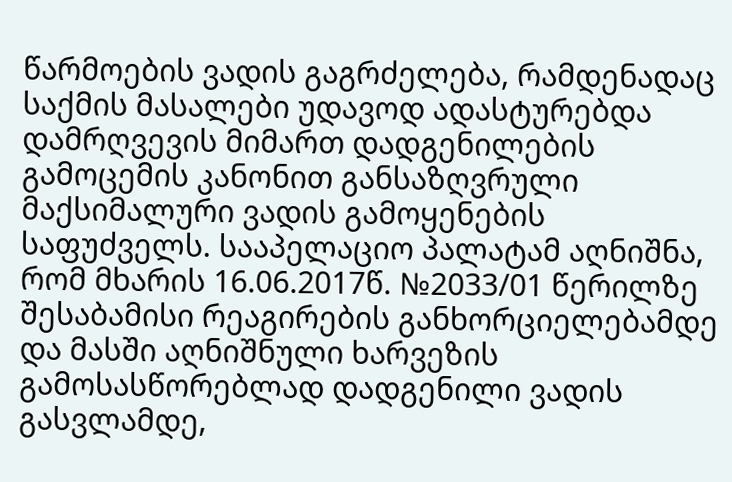წარმოების ვადის გაგრძელება, რამდენადაც საქმის მასალები უდავოდ ადასტურებდა დამრღვევის მიმართ დადგენილების გამოცემის კანონით განსაზღვრული მაქსიმალური ვადის გამოყენების საფუძველს. სააპელაციო პალატამ აღნიშნა, რომ მხარის 16.06.2017წ. №2033/01 წერილზე შესაბამისი რეაგირების განხორციელებამდე და მასში აღნიშნული ხარვეზის გამოსასწორებლად დადგენილი ვადის გასვლამდე,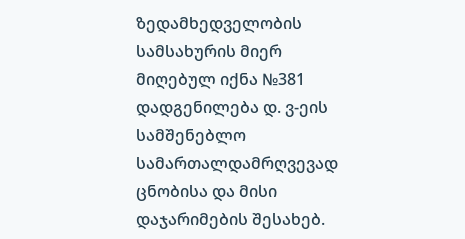ზედამხედველობის სამსახურის მიერ მიღებულ იქნა №381 დადგენილება დ. ვ-ეის სამშენებლო სამართალდამრღვევად ცნობისა და მისი დაჯარიმების შესახებ.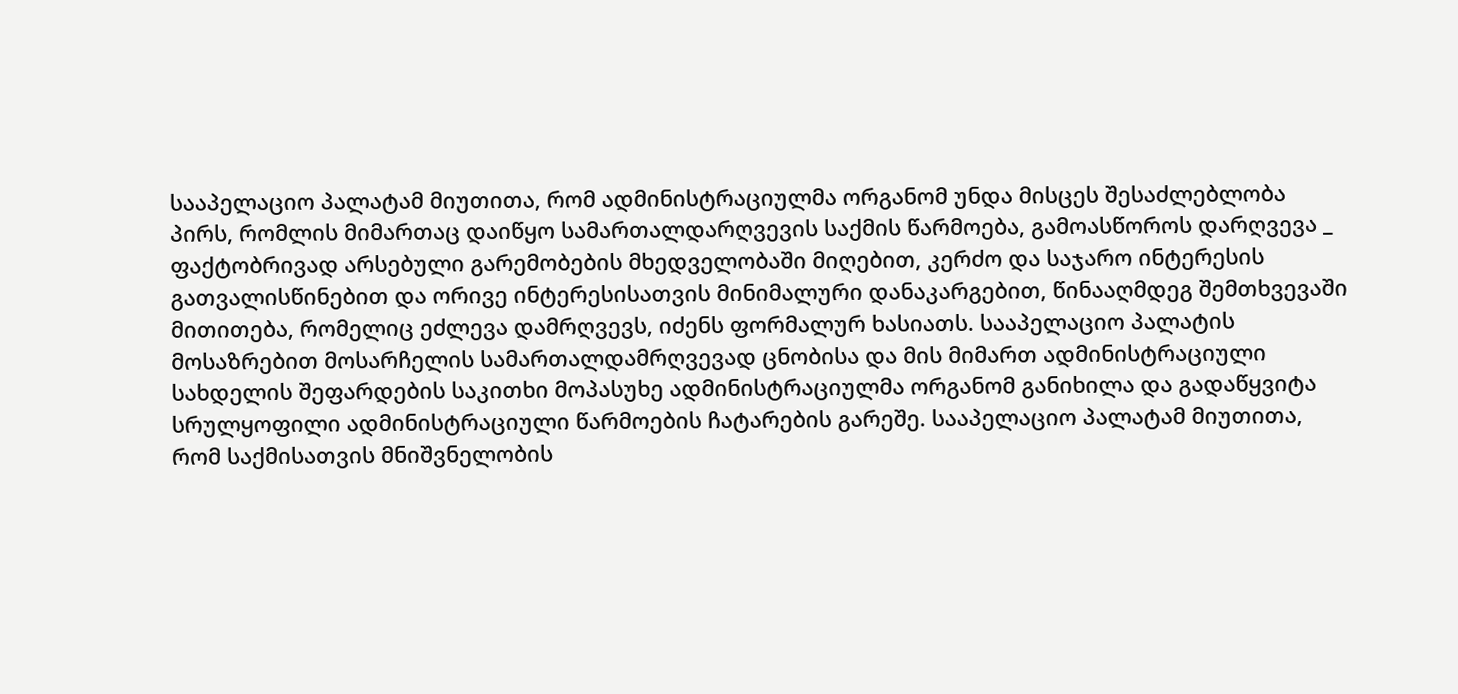სააპელაციო პალატამ მიუთითა, რომ ადმინისტრაციულმა ორგანომ უნდა მისცეს შესაძლებლობა პირს, რომლის მიმართაც დაიწყო სამართალდარღვევის საქმის წარმოება, გამოასწოროს დარღვევა _ ფაქტობრივად არსებული გარემობების მხედველობაში მიღებით, კერძო და საჯარო ინტერესის გათვალისწინებით და ორივე ინტერესისათვის მინიმალური დანაკარგებით, წინააღმდეგ შემთხვევაში მითითება, რომელიც ეძლევა დამრღვევს, იძენს ფორმალურ ხასიათს. სააპელაციო პალატის მოსაზრებით მოსარჩელის სამართალდამრღვევად ცნობისა და მის მიმართ ადმინისტრაციული სახდელის შეფარდების საკითხი მოპასუხე ადმინისტრაციულმა ორგანომ განიხილა და გადაწყვიტა სრულყოფილი ადმინისტრაციული წარმოების ჩატარების გარეშე. სააპელაციო პალატამ მიუთითა, რომ საქმისათვის მნიშვნელობის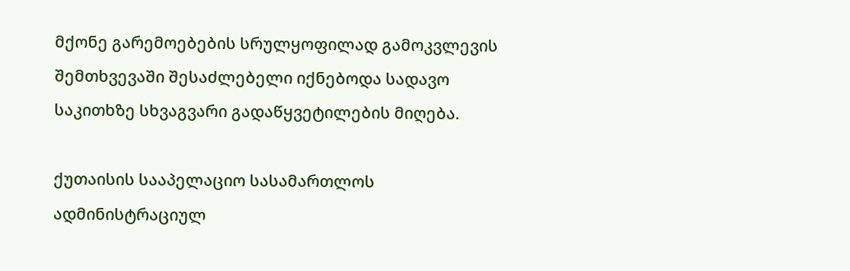მქონე გარემოებების სრულყოფილად გამოკვლევის შემთხვევაში შესაძლებელი იქნებოდა სადავო საკითხზე სხვაგვარი გადაწყვეტილების მიღება.

ქუთაისის სააპელაციო სასამართლოს ადმინისტრაციულ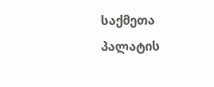საქმეთა პალატის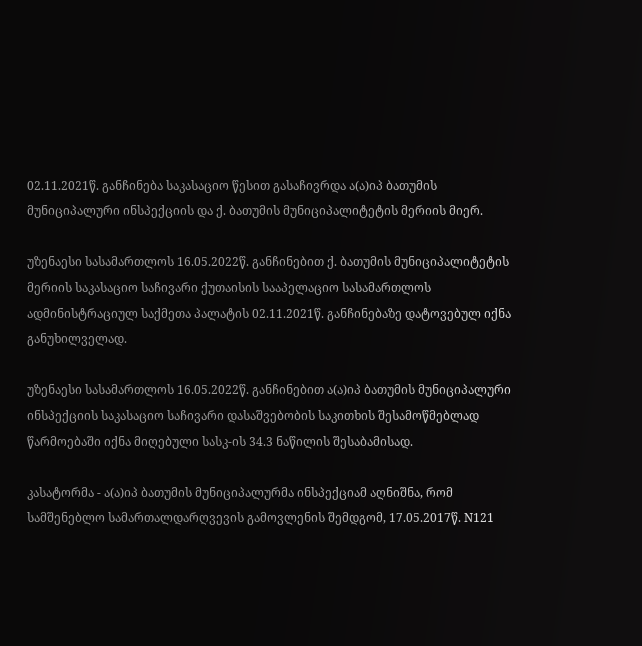02.11.2021წ. განჩინება საკასაციო წესით გასაჩივრდა ა(ა)იპ ბათუმის მუნიციპალური ინსპექციის და ქ. ბათუმის მუნიციპალიტეტის მერიის მიერ.

უზენაესი სასამართლოს 16.05.2022წ. განჩინებით ქ. ბათუმის მუნიციპალიტეტის მერიის საკასაციო საჩივარი ქუთაისის სააპელაციო სასამართლოს ადმინისტრაციულ საქმეთა პალატის 02.11.2021წ. განჩინებაზე დატოვებულ იქნა განუხილველად.

უზენაესი სასამართლოს 16.05.2022წ. განჩინებით ა(ა)იპ ბათუმის მუნიციპალური ინსპექციის საკასაციო საჩივარი დასაშვებობის საკითხის შესამოწმებლად წარმოებაში იქნა მიღებული სასკ-ის 34.3 ნაწილის შესაბამისად.

კასატორმა - ა(ა)იპ ბათუმის მუნიციპალურმა ინსპექციამ აღნიშნა, რომ სამშენებლო სამართალდარღვევის გამოვლენის შემდგომ, 17.05.2017წ. N121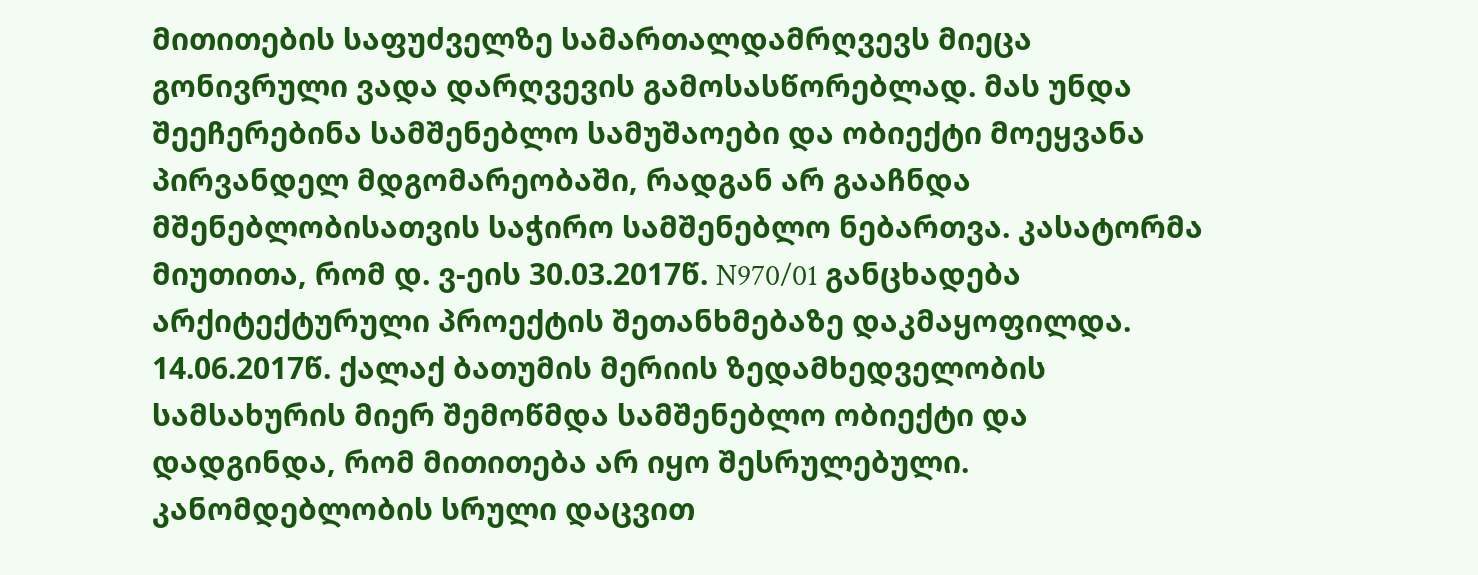მითითების საფუძველზე სამართალდამრღვევს მიეცა გონივრული ვადა დარღვევის გამოსასწორებლად. მას უნდა შეეჩერებინა სამშენებლო სამუშაოები და ობიექტი მოეყვანა პირვანდელ მდგომარეობაში, რადგან არ გააჩნდა მშენებლობისათვის საჭირო სამშენებლო ნებართვა. კასატორმა მიუთითა, რომ დ. ვ-ეის 30.03.2017წ. N970/01 განცხადება არქიტექტურული პროექტის შეთანხმებაზე დაკმაყოფილდა. 14.06.2017წ. ქალაქ ბათუმის მერიის ზედამხედველობის სამსახურის მიერ შემოწმდა სამშენებლო ობიექტი და დადგინდა, რომ მითითება არ იყო შესრულებული. კანომდებლობის სრული დაცვით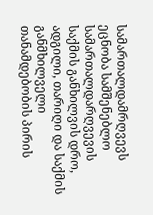სამართალდამრღვევს ეცნობა სამშენებლო სამართალდარღვევის საქმის განხილვის დრო, ადგილი, თარიღი და საქმის განმხილველი თანამდებობის პირის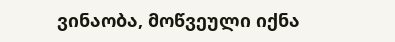ვინაობა, მოწვეული იქნა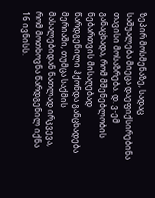ზეპირ მოსმენაზე, სადაც საშუალება მიეცა დაეფიქსირებინა თავისი მოსაზრება. დ. ვ-ემ განაცხადა, რომ მშენებლობის ნებართვის მისაღებად წარდგენილი ჰქონდა განცხადება მერიაში, თუმცა საქმის მასალებიდან ნათლად ირკვევა, რომ მოთხოვნა წარდგენილ იქნა 16 ივნისს.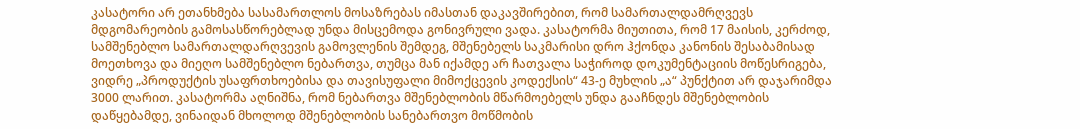კასატორი არ ეთანხმება სასამართლოს მოსაზრებას იმასთან დაკავშირებით, რომ სამართალდამრღვევს მდგომარეობის გამოსასწორებლად უნდა მისცემოდა გონივრული ვადა. კასატორმა მიუთითა, რომ 17 მაისის, კერძოდ, სამშენებლო სამართალდარღვევის გამოვლენის შემდეგ, მშენებელს საკმარისი დრო ჰქონდა კანონის შესაბამისად მოეთხოვა და მიეღო სამშენებლო ნებართვა, თუმცა მან იქამდე არ ჩათვალა საჭიროდ დოკუმენტაციის მოწესრიგება, ვიდრე „პროდუქტის უსაფრთხოებისა და თავისუფალი მიმოქცევის კოდექსის“ 43-ე მუხლის „ა“ პუნქტით არ დაჯარიმდა 3000 ლარით. კასატორმა აღნიშნა, რომ ნებართვა მშენებლობის მწარმოებელს უნდა გააჩნდეს მშენებლობის დაწყებამდე, ვინაიდან მხოლოდ მშენებლობის სანებართვო მოწმობის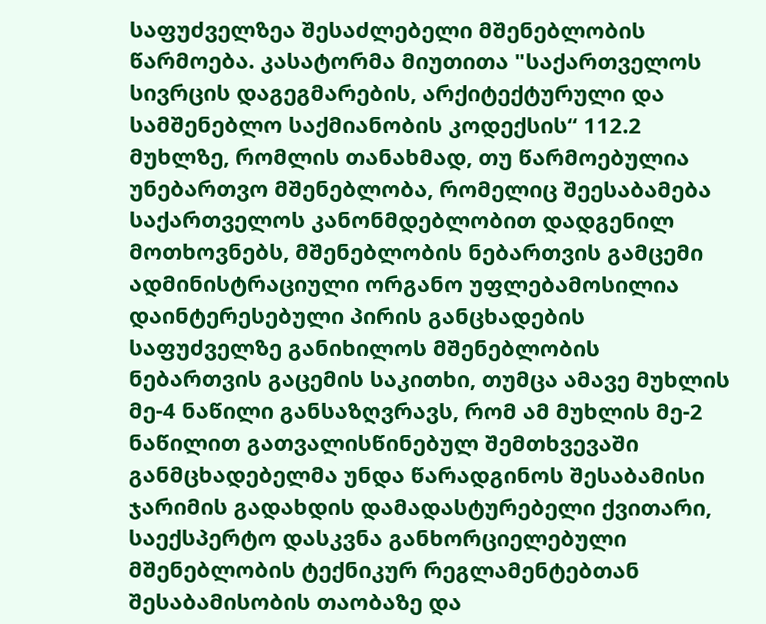საფუძველზეა შესაძლებელი მშენებლობის წარმოება. კასატორმა მიუთითა "საქართველოს სივრცის დაგეგმარების, არქიტექტურული და სამშენებლო საქმიანობის კოდექსის“ 112.2 მუხლზე, რომლის თანახმად, თუ წარმოებულია უნებართვო მშენებლობა, რომელიც შეესაბამება საქართველოს კანონმდებლობით დადგენილ მოთხოვნებს, მშენებლობის ნებართვის გამცემი ადმინისტრაციული ორგანო უფლებამოსილია დაინტერესებული პირის განცხადების საფუძველზე განიხილოს მშენებლობის ნებართვის გაცემის საკითხი, თუმცა ამავე მუხლის მე-4 ნაწილი განსაზღვრავს, რომ ამ მუხლის მე-2 ნაწილით გათვალისწინებულ შემთხვევაში განმცხადებელმა უნდა წარადგინოს შესაბამისი ჯარიმის გადახდის დამადასტურებელი ქვითარი, საექსპერტო დასკვნა განხორციელებული მშენებლობის ტექნიკურ რეგლამენტებთან შესაბამისობის თაობაზე და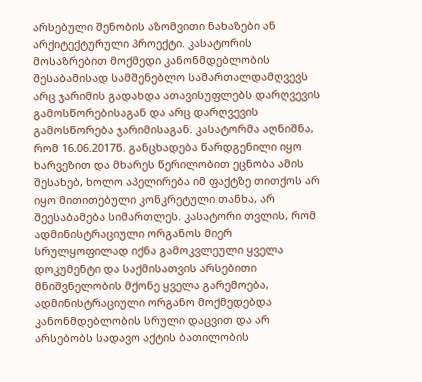არსებული შენობის აზომვითი ნახაზები ან არქიტექტურული პროექტი. კასატორის მოსაზრებით მოქმედი კანონმდებლობის შესაბამისად სამშენებლო სამართალდამღვევს არც ჯარიმის გადახდა ათავისუფლებს დარღვევის გამოსწორებისაგან და არც დარღვევის გამოსწორება ჯარიმისაგან. კასატორმა აღნიშნა, რომ 16.06.2017წ. განცხადება წარდგენილი იყო ხარვეზით და მხარეს წერილობით ეცნობა ამის შესახებ, ხოლო აპელირება იმ ფაქტზე თითქოს არ იყო მითითებული კონკრეტული თანხა, არ შეესაბამება სიმართლეს. კასატორი თვლის, რომ ადმინისტრაციული ორგანოს მიერ სრულყოფილად იქნა გამოკვლეული ყველა დოკუმენტი და საქმისათვის არსებითი მნიშვნელობის მქონე ყველა გარემოება, ადმინისტრაციული ორგანო მოქმედებდა კანონმდებლობის სრული დაცვით და არ არსებობს სადავო აქტის ბათილობის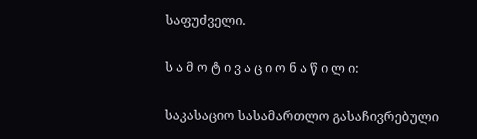საფუძველი.

ს ა მ ო ტ ი ვ ა ც ი ო ნ ა წ ი ლ ი:

საკასაციო სასამართლო გასაჩივრებული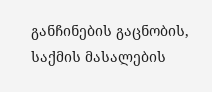განჩინების გაცნობის, საქმის მასალების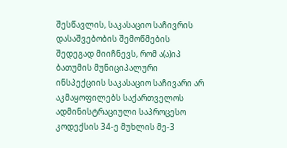შესწავლის, საკასაციო საჩივრის დასაშვებობის შემოწმების შედეგად მიიჩნევს, რომ ა(ა)იპ ბათუმის მუნიციპალური ინსპექციის საკასაციო საჩივარი არ აკმაყოფილებს საქართველოს ადმინისტრაციული საპროცესო კოდექსის 34-ე მუხლის მე-3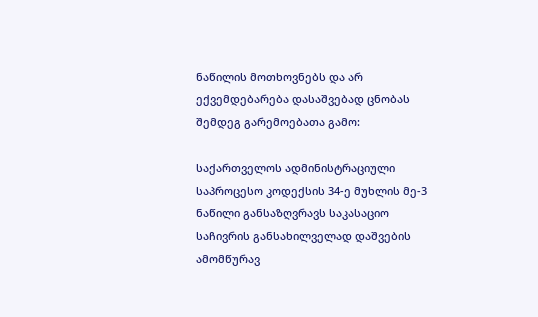ნაწილის მოთხოვნებს და არ ექვემდებარება დასაშვებად ცნობას შემდეგ გარემოებათა გამო:

საქართველოს ადმინისტრაციული საპროცესო კოდექსის 34-ე მუხლის მე-3 ნაწილი განსაზღვრავს საკასაციო საჩივრის განსახილველად დაშვების ამომწურავ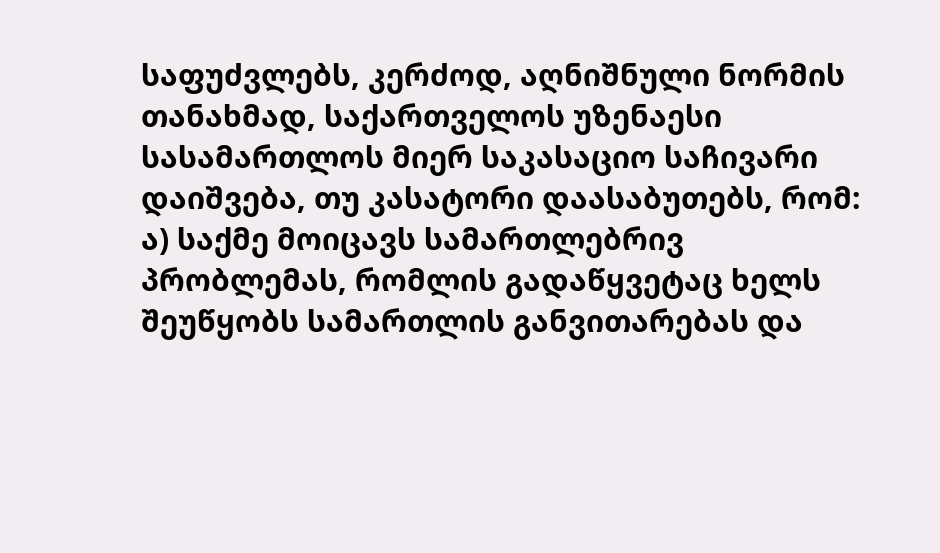საფუძვლებს, კერძოდ, აღნიშნული ნორმის თანახმად, საქართველოს უზენაესი სასამართლოს მიერ საკასაციო საჩივარი დაიშვება, თუ კასატორი დაასაბუთებს, რომ: ა) საქმე მოიცავს სამართლებრივ პრობლემას, რომლის გადაწყვეტაც ხელს შეუწყობს სამართლის განვითარებას და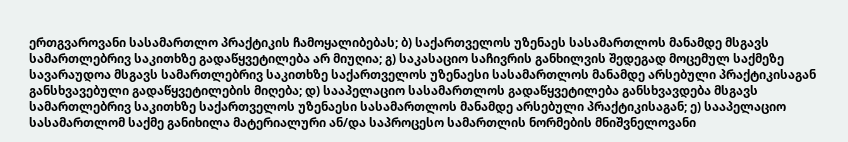ერთგვაროვანი სასამართლო პრაქტიკის ჩამოყალიბებას; ბ) საქართველოს უზენაეს სასამართლოს მანამდე მსგავს სამართლებრივ საკითხზე გადაწყვეტილება არ მიუღია; გ) საკასაციო საჩივრის განხილვის შედეგად მოცემულ საქმეზე სავარაუდოა მსგავს სამართლებრივ საკითხზე საქართველოს უზენაესი სასამართლოს მანამდე არსებული პრაქტიკისაგან განსხვავებული გადაწყვეტილების მიღება; დ) სააპელაციო სასამართლოს გადაწყვეტილება განსხვავდება მსგავს სამართლებრივ საკითხზე საქართველოს უზენაესი სასამართლოს მანამდე არსებული პრაქტიკისაგან; ე) სააპელაციო სასამართლომ საქმე განიხილა მატერიალური ან/და საპროცესო სამართლის ნორმების მნიშვნელოვანი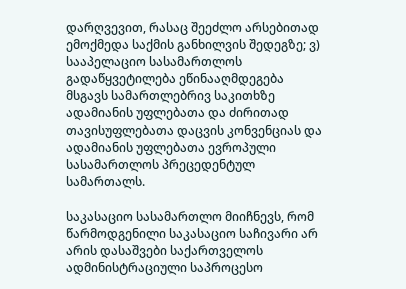დარღვევით, რასაც შეეძლო არსებითად ემოქმედა საქმის განხილვის შედეგზე; ვ) სააპელაციო სასამართლოს გადაწყვეტილება ეწინააღმდეგება მსგავს სამართლებრივ საკითხზე ადამიანის უფლებათა და ძირითად თავისუფლებათა დაცვის კონვენციას და ადამიანის უფლებათა ევროპული სასამართლოს პრეცედენტულ სამართალს.

საკასაციო სასამართლო მიიჩნევს, რომ წარმოდგენილი საკასაციო საჩივარი არ არის დასაშვები საქართველოს ადმინისტრაციული საპროცესო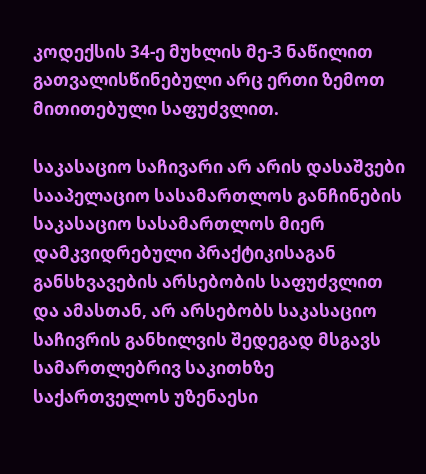კოდექსის 34-ე მუხლის მე-3 ნაწილით გათვალისწინებული არც ერთი ზემოთ მითითებული საფუძვლით.

საკასაციო საჩივარი არ არის დასაშვები სააპელაციო სასამართლოს განჩინების საკასაციო სასამართლოს მიერ დამკვიდრებული პრაქტიკისაგან განსხვავების არსებობის საფუძვლით და ამასთან, არ არსებობს საკასაციო საჩივრის განხილვის შედეგად მსგავს სამართლებრივ საკითხზე საქართველოს უზენაესი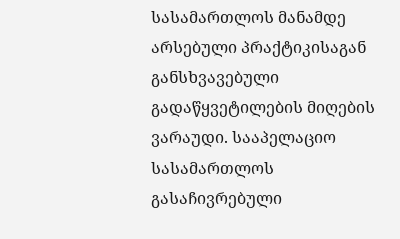სასამართლოს მანამდე არსებული პრაქტიკისაგან განსხვავებული გადაწყვეტილების მიღების ვარაუდი. სააპელაციო სასამართლოს გასაჩივრებული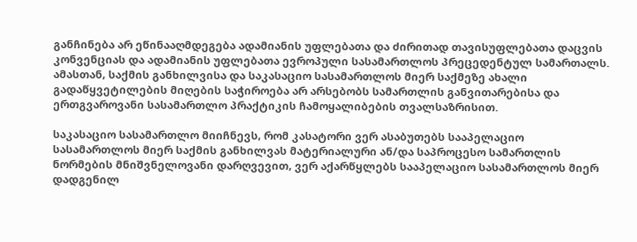განჩინება არ ეწინააღმდეგება ადამიანის უფლებათა და ძირითად თავისუფლებათა დაცვის კონვენციას და ადამიანის უფლებათა ევროპული სასამართლოს პრეცედენტულ სამართალს. ამასთან, საქმის განხილვისა და საკასაციო სასამართლოს მიერ საქმეზე ახალი გადაწყვეტილების მიღების საჭიროება არ არსებობს სამართლის განვითარებისა და ერთგვაროვანი სასამართლო პრაქტიკის ჩამოყალიბების თვალსაზრისით.

საკასაციო სასამართლო მიიჩნევს, რომ კასატორი ვერ ასაბუთებს სააპელაციო სასამართლოს მიერ საქმის განხილვას მატერიალური ან/და საპროცესო სამართლის ნორმების მნიშვნელოვანი დარღვევით, ვერ აქარწყლებს სააპელაციო სასამართლოს მიერ დადგენილ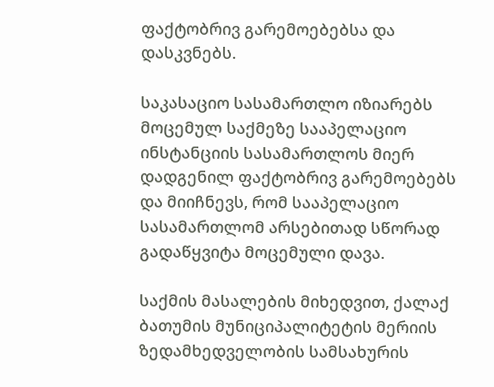ფაქტობრივ გარემოებებსა და დასკვნებს.

საკასაციო სასამართლო იზიარებს მოცემულ საქმეზე სააპელაციო ინსტანციის სასამართლოს მიერ დადგენილ ფაქტობრივ გარემოებებს და მიიჩნევს, რომ სააპელაციო სასამართლომ არსებითად სწორად გადაწყვიტა მოცემული დავა.

საქმის მასალების მიხედვით, ქალაქ ბათუმის მუნიციპალიტეტის მერიის ზედამხედველობის სამსახურის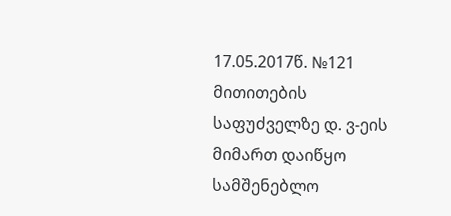17.05.2017წ. №121 მითითების საფუძველზე დ. ვ-ეის მიმართ დაიწყო სამშენებლო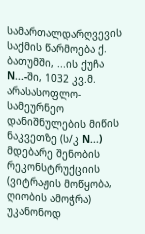სამართალდარღვევის საქმის წარმოება ქ. ბათუმში, ...ის ქუჩა N...-ში, 1032 კვ.მ. არასასოფლო-სამეურნეო დანიშნულების მიწის ნაკვეთზე (ს/კ N...) მდებარე შენობის რეკონსტრუქციის (ვიტრაჟის მოწყობა, ღიობის ამოჭრა) უკანონოდ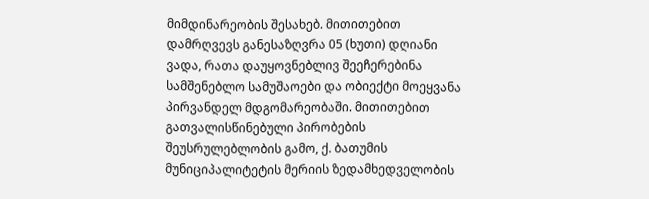მიმდინარეობის შესახებ. მითითებით დამრღვევს განესაზღვრა 05 (ხუთი) დღიანი ვადა, რათა დაუყოვნებლივ შეეჩერებინა სამშენებლო სამუშაოები და ობიექტი მოეყვანა პირვანდელ მდგომარეობაში. მითითებით გათვალისწინებული პირობების შეუსრულებლობის გამო, ქ. ბათუმის მუნიციპალიტეტის მერიის ზედამხედველობის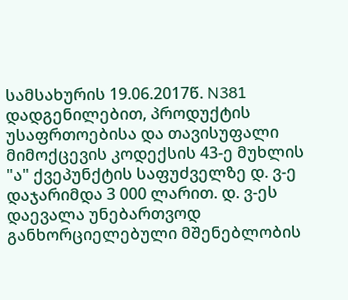სამსახურის 19.06.2017წ. N381 დადგენილებით, პროდუქტის უსაფრთოებისა და თავისუფალი მიმოქცევის კოდექსის 43-ე მუხლის "ა" ქვეპუნქტის საფუძველზე დ. ვ-ე დაჯარიმდა 3 000 ლარით. დ. ვ-ეს დაევალა უნებართვოდ განხორციელებული მშენებლობის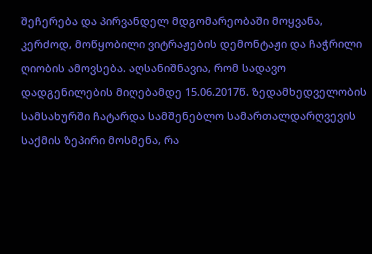შეჩერება და პირვანდელ მდგომარეობაში მოყვანა, კერძოდ, მოწყობილი ვიტრაჟების დემონტაჟი და ჩაჭრილი ღიობის ამოვსება. აღსანიშნავია, რომ სადავო დადგენილების მიღებამდე 15.06.2017წ. ზედამხედველობის სამსახურში ჩატარდა სამშენებლო სამართალდარღვევის საქმის ზეპირი მოსმენა, რა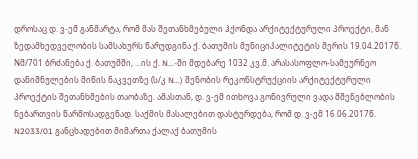დროსაც დ. ვ-ემ განმარტა, რომ მას შეთანხმებული ჰქონდა არქიტექტურული პროექტი, მან ზედამხედველობის სამსახურს წარუდგინა ქ. ბათუმის მუნიციპალიტეტის მერის 19.04.2017წ. Nმ/701 ბრძანება ქ. ბათუმში, ...ის ქ. N...-ში მდებარე 1032 კვ.მ. არასასოფლო-სამეურნეო დანიშნულების მიწის ნაკვეთზე (ს/კ N...) შენობის რეკონსტრუქციის არქიტექტურული პროექტის შეთანხმების თაობაზე. ამასთან, დ. ვ-ემ ითხოვა გონივრული ვადა მშენებლობის ნებართვის წარმოსადგენად. საქმის მასალებით დასტურდება, რომ დ. ვ-ემ 16.06.2017წ. N2033/01 განცხადებით მიმართა ქალაქ ბათუმის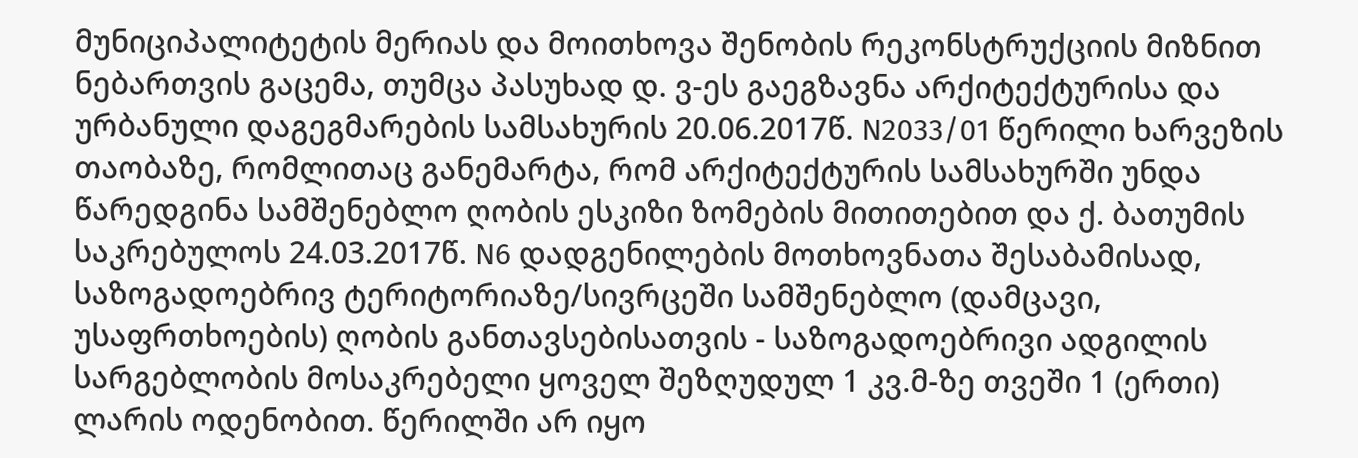მუნიციპალიტეტის მერიას და მოითხოვა შენობის რეკონსტრუქციის მიზნით ნებართვის გაცემა, თუმცა პასუხად დ. ვ-ეს გაეგზავნა არქიტექტურისა და ურბანული დაგეგმარების სამსახურის 20.06.2017წ. N2033/01 წერილი ხარვეზის თაობაზე, რომლითაც განემარტა, რომ არქიტექტურის სამსახურში უნდა წარედგინა სამშენებლო ღობის ესკიზი ზომების მითითებით და ქ. ბათუმის საკრებულოს 24.03.2017წ. N6 დადგენილების მოთხოვნათა შესაბამისად, საზოგადოებრივ ტერიტორიაზე/სივრცეში სამშენებლო (დამცავი, უსაფრთხოების) ღობის განთავსებისათვის - საზოგადოებრივი ადგილის სარგებლობის მოსაკრებელი ყოველ შეზღუდულ 1 კვ.მ-ზე თვეში 1 (ერთი) ლარის ოდენობით. წერილში არ იყო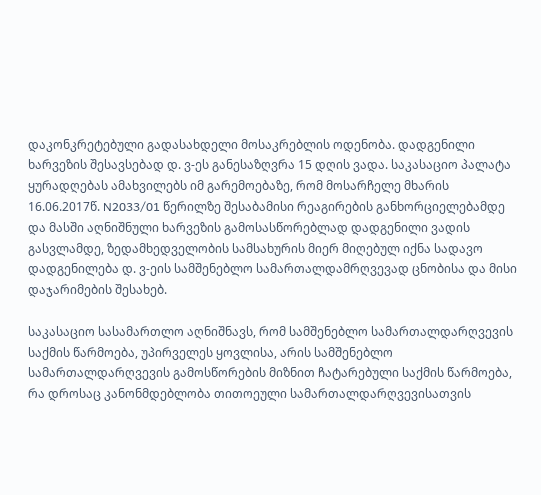დაკონკრეტებული გადასახდელი მოსაკრებლის ოდენობა. დადგენილი ხარვეზის შესავსებად დ. ვ-ეს განესაზღვრა 15 დღის ვადა. საკასაციო პალატა ყურადღებას ამახვილებს იმ გარემოებაზე, რომ მოსარჩელე მხარის 16.06.2017წ. N2033/01 წერილზე შესაბამისი რეაგირების განხორციელებამდე და მასში აღნიშნული ხარვეზის გამოსასწორებლად დადგენილი ვადის გასვლამდე, ზედამხედველობის სამსახურის მიერ მიღებულ იქნა სადავო დადგენილება დ. ვ-ეის სამშენებლო სამართალდამრღვევად ცნობისა და მისი დაჯარიმების შესახებ.

საკასაციო სასამართლო აღნიშნავს, რომ სამშენებლო სამართალდარღვევის საქმის წარმოება, უპირველეს ყოვლისა, არის სამშენებლო სამართალდარღვევის გამოსწორების მიზნით ჩატარებული საქმის წარმოება, რა დროსაც კანონმდებლობა თითოეული სამართალდარღვევისათვის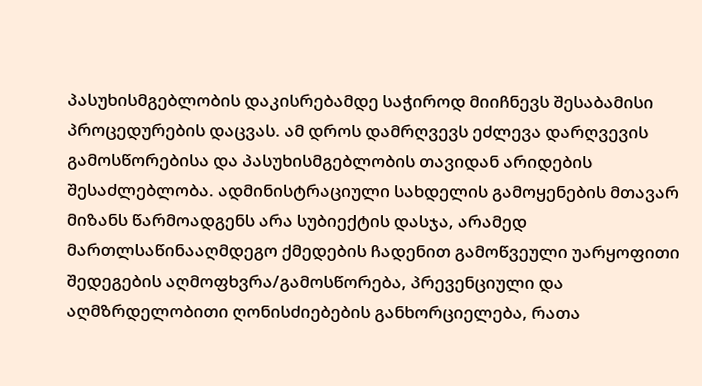პასუხისმგებლობის დაკისრებამდე საჭიროდ მიიჩნევს შესაბამისი პროცედურების დაცვას. ამ დროს დამრღვევს ეძლევა დარღვევის გამოსწორებისა და პასუხისმგებლობის თავიდან არიდების შესაძლებლობა. ადმინისტრაციული სახდელის გამოყენების მთავარ მიზანს წარმოადგენს არა სუბიექტის დასჯა, არამედ მართლსაწინააღმდეგო ქმედების ჩადენით გამოწვეული უარყოფითი შედეგების აღმოფხვრა/გამოსწორება, პრევენციული და აღმზრდელობითი ღონისძიებების განხორციელება, რათა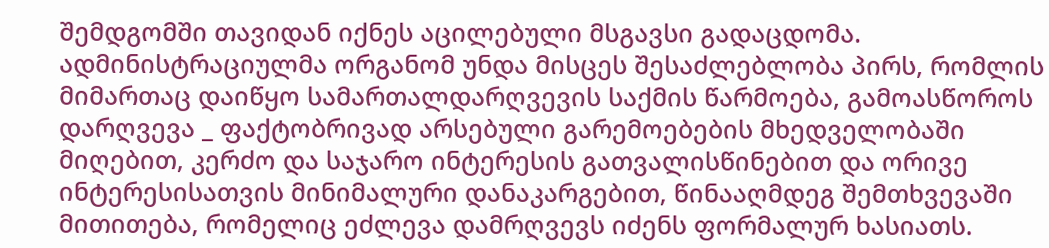შემდგომში თავიდან იქნეს აცილებული მსგავსი გადაცდომა. ადმინისტრაციულმა ორგანომ უნდა მისცეს შესაძლებლობა პირს, რომლის მიმართაც დაიწყო სამართალდარღვევის საქმის წარმოება, გამოასწოროს დარღვევა _ ფაქტობრივად არსებული გარემოებების მხედველობაში მიღებით, კერძო და საჯარო ინტერესის გათვალისწინებით და ორივე ინტერესისათვის მინიმალური დანაკარგებით, წინააღმდეგ შემთხვევაში მითითება, რომელიც ეძლევა დამრღვევს იძენს ფორმალურ ხასიათს.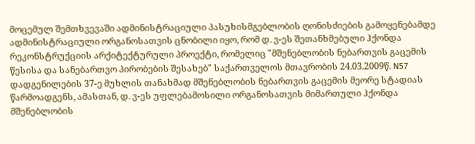მოცემულ შემთხვევაში ადმინისტრაციული პასუხისმგებლობის ღონისძიების გამოყენებამდე ადმინისტრაციული ორგანოსათვის ცნობილი იყო, რომ დ. ვ-ეს შეთანხმებული ჰქონდა რეკონსტრუქციის არქიტექტურული პროექტი, რომელიც "მშენებლობის ნებართვის გაცემის წესისა და სანებართვო პირობების შესახებ" საქართველოს მთავრობის 24.03.2009წ. N57 დადგენილების 37-ე მუხლის თანახმად მშენებლობის ნებართვის გაცემის მეორე სტადიას წარმოადგენს, ამასთან, დ. ვ-ეს უფლებამოსილი ორგანოსათვის მიმართული ჰქონდა მშენებლობის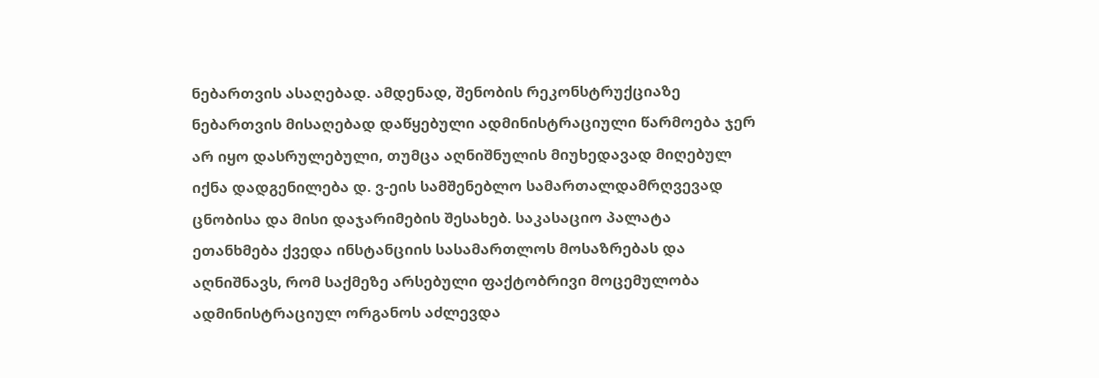ნებართვის ასაღებად. ამდენად, შენობის რეკონსტრუქციაზე ნებართვის მისაღებად დაწყებული ადმინისტრაციული წარმოება ჯერ არ იყო დასრულებული, თუმცა აღნიშნულის მიუხედავად მიღებულ იქნა დადგენილება დ. ვ-ეის სამშენებლო სამართალდამრღვევად ცნობისა და მისი დაჯარიმების შესახებ. საკასაციო პალატა ეთანხმება ქვედა ინსტანციის სასამართლოს მოსაზრებას და აღნიშნავს, რომ საქმეზე არსებული ფაქტობრივი მოცემულობა ადმინისტრაციულ ორგანოს აძლევდა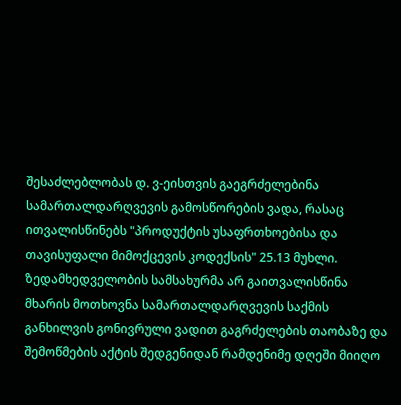შესაძლებლობას დ. ვ-ეისთვის გაეგრძელებინა სამართალდარღვევის გამოსწორების ვადა, რასაც ითვალისწინებს "პროდუქტის უსაფრთხოებისა და თავისუფალი მიმოქცევის კოდექსის" 25.13 მუხლი. ზედამხედველობის სამსახურმა არ გაითვალისწინა მხარის მოთხოვნა სამართალდარღვევის საქმის განხილვის გონივრული ვადით გაგრძელების თაობაზე და შემოწმების აქტის შედგენიდან რამდენიმე დღეში მიიღო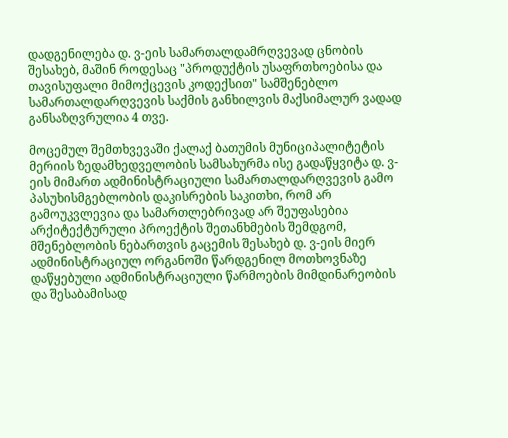დადგენილება დ. ვ-ეის სამართალდამრღვევად ცნობის შესახებ, მაშინ როდესაც "პროდუქტის უსაფრთხოებისა და თავისუფალი მიმოქცევის კოდექსით" სამშენებლო სამართალდარღვევის საქმის განხილვის მაქსიმალურ ვადად განსაზღვრულია 4 თვე.

მოცემულ შემთხვევაში ქალაქ ბათუმის მუნიციპალიტეტის მერიის ზედამხედველობის სამსახურმა ისე გადაწყვიტა დ. ვ-ეის მიმართ ადმინისტრაციული სამართალდარღვევის გამო პასუხისმგებლობის დაკისრების საკითხი, რომ არ გამოუკვლევია და სამართლებრივად არ შეუფასებია არქიტექტურული პროექტის შეთანხმების შემდგომ, მშენებლობის ნებართვის გაცემის შესახებ დ. ვ-ეის მიერ ადმინისტრაციულ ორგანოში წარდგენილ მოთხოვნაზე დაწყებული ადმინისტრაციული წარმოების მიმდინარეობის და შესაბამისად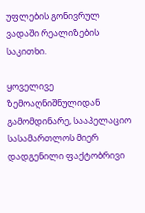უფლების გონივრულ ვადაში რეალიზების საკითხი.

ყოველივე ზემოაღნიშნულიდან გამომდინარე, სააპელაციო სასამართლოს მიერ დადგენილი ფაქტობრივი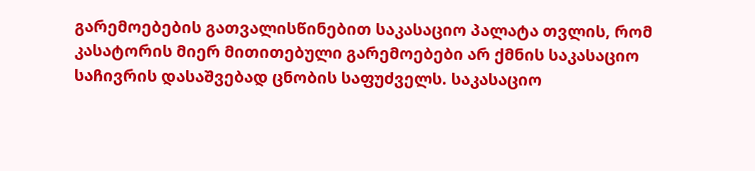გარემოებების გათვალისწინებით საკასაციო პალატა თვლის, რომ კასატორის მიერ მითითებული გარემოებები არ ქმნის საკასაციო საჩივრის დასაშვებად ცნობის საფუძველს. საკასაციო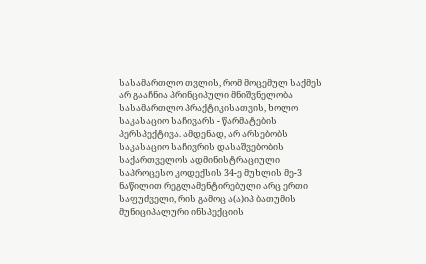სასამართლო თვლის, რომ მოცემულ საქმეს არ გააჩნია პრინციპული მნიშვნელობა სასამართლო პრაქტიკისათვის, ხოლო საკასაციო საჩივარს - წარმატების პერსპექტივა. ამდენად, არ არსებობს საკასაციო საჩივრის დასაშვებობის საქართველოს ადმინისტრაციული საპროცესო კოდექსის 34-ე მუხლის მე-3 ნაწილით რეგლამენტირებული არც ერთი საფუძველი, რის გამოც ა(ა)იპ ბათუმის მუნიციპალური ინსპექციის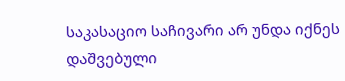საკასაციო საჩივარი არ უნდა იქნეს დაშვებული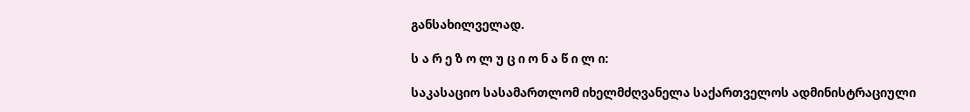განსახილველად.

ს ა რ ე ზ ო ლ უ ც ი ო ნ ა წ ი ლ ი:

საკასაციო სასამართლომ იხელმძღვანელა საქართველოს ადმინისტრაციული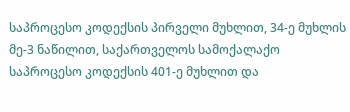საპროცესო კოდექსის პირველი მუხლით, 34-ე მუხლის მე-3 ნაწილით, საქართველოს სამოქალაქო საპროცესო კოდექსის 401-ე მუხლით და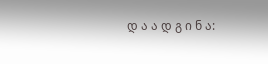დ ა ა დ გ ი ნ ა: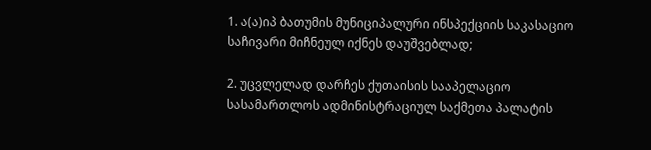1. ა(ა)იპ ბათუმის მუნიციპალური ინსპექციის საკასაციო საჩივარი მიჩნეულ იქნეს დაუშვებლად;

2. უცვლელად დარჩეს ქუთაისის სააპელაციო სასამართლოს ადმინისტრაციულ საქმეთა პალატის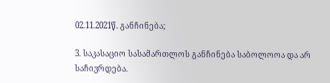02.11.2021წ. განჩინება;

3. საკასაციო სასამართლოს განჩინება საბოლოოა და არ საჩივრდება.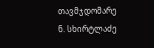თავმჯდომარე ნ. სხირტლაძე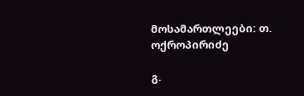მოსამართლეები: თ. ოქროპირიძე

გ.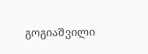გოგიაშვილი